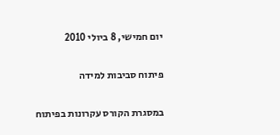יום חמישי, 8 ביולי 2010

פיתוח סביבות למידה

במסגרת הקורס עקרונות בפיתוח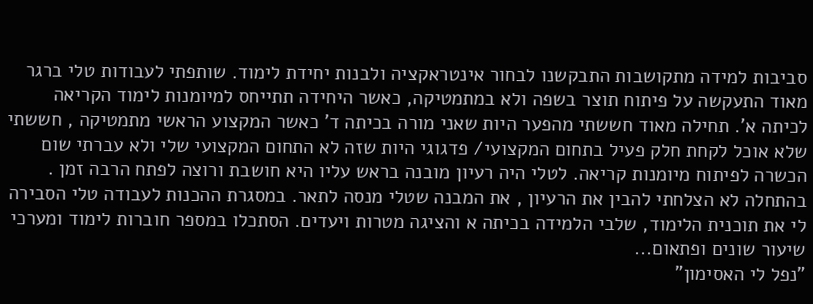סביבות למידה מתקושבות התבקשנו לבחור אינטראקציה ולבנות יחידת לימוד. שותפתי לעבודות טלי ברגר מאוד התעקשה על פיתוח תוצר בשפה ולא במתמטיקה, כאשר היחידה תתייחס למיומנות לימוד הקריאה לכיתה א'. תחילה מאוד חששתי מהפער היות שאני מורה בכיתה ד' כאשר המקצוע הראשי מתמטיקה , חששתי שלא אוכל לקחת חלק פעיל בתחום המקצועי/ פדגוגי היות שזה לא התחום המקצועי שלי ולא עברתי שום הכשרה לפיתוח מיומנות קריאה. לטלי היה רעיון מובנה בראש עליו היא חושבת ורוצה לפתח הרבה זמן . בהתחלה לא הצלחתי להבין את הרעיון , את המבנה שטלי מנסה לתאר. במסגרת ההכנות לעבודה טלי הסבירה לי את תוכנית הלימוד, שלבי הלמידה בכיתה א והציגה מטרות ויעדים. הסתכלו במספר חוברות לימוד ומערכי שיעור שונים ופתאום...
"נפל לי האסימון"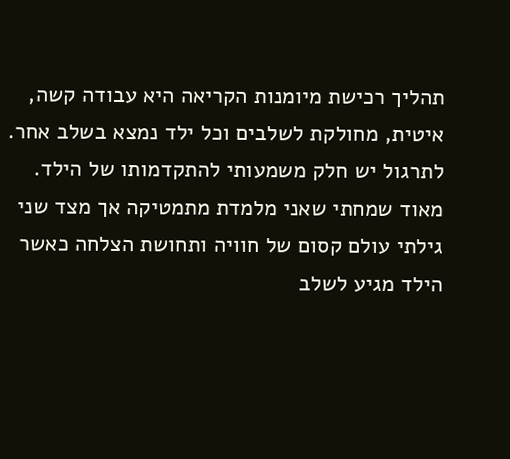תהליך רכישת מיומנות הקריאה היא עבודה קשה, איטית, מחולקת לשלבים וכל ילד נמצא בשלב אחר. לתרגול יש חלק משמעותי להתקדמותו של הילד. מאוד שמחתי שאני מלמדת מתמטיקה אך מצד שני גילתי עולם קסום של חוויה ותחושת הצלחה כאשר הילד מגיע לשלב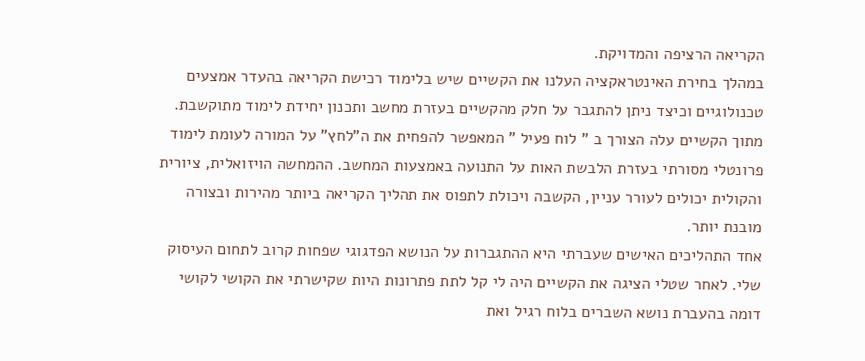הקריאה הרציפה והמדויקת.
במהלך בחירת האינטראקציה העלנו את הקשיים שיש בלימוד רכישת הקריאה בהעדר אמצעים טכנולוגיים וכיצד ניתן להתגבר על חלק מהקשיים בעזרת מחשב ותכנון יחידת לימוד מתוקשבת. מתוך הקשיים עלה הצורך ב " לוח פעיל " המאפשר להפחית את ה"לחץ" על המורה לעומת לימוד פרונטלי מסורתי בעזרת הלבשת האות על התנועה באמצעות המחשב. ההמחשה הויזואלית, ציורית והקולית יכולים לעורר עניין, הקשבה ויכולת לתפוס את תהליך הקריאה ביותר מהירות ובצורה מובנת יותר.
אחד התהליכים האישים שעברתי היא ההתגברות על הנושא הפדגוגי שפחות קרוב לתחום העיסוק שלי. לאחר שטלי הציגה את הקשיים היה לי קל לתת פתרונות היות שקישרתי את הקושי לקושי דומה בהעברת נושא השברים בלוח רגיל ואת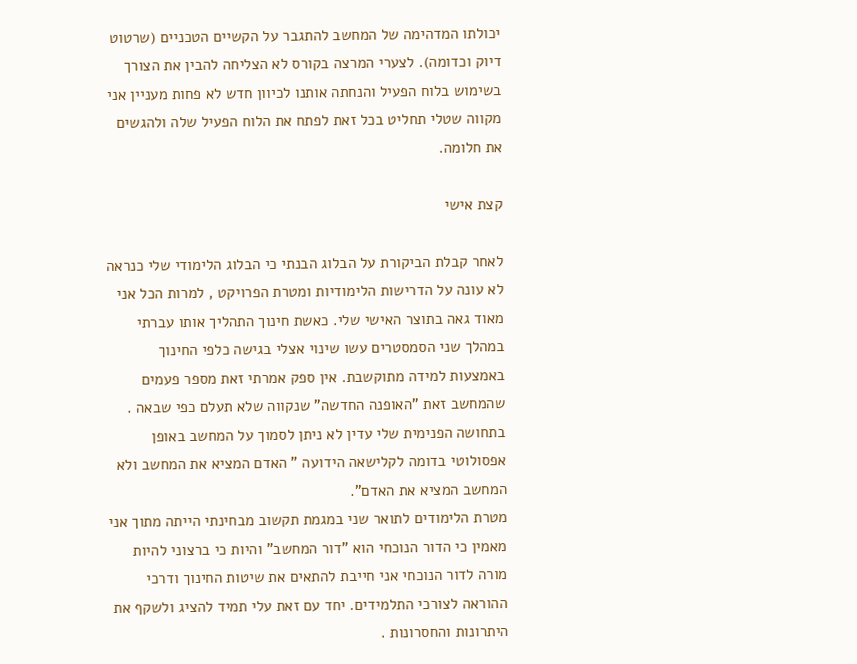יכולתו המדהימה של המחשב להתגבר על הקשיים הטכניים (שרטוט דיוק וכדומה). לצערי המרצה בקורס לא הצליחה להבין את הצורך בשימוש בלוח הפעיל והנחתה אותנו לכיוון חדש לא פחות מעניין אני מקווה שטלי תחליט בכל זאת לפתח את הלוח הפעיל שלה ולהגשים את חלומה.

קצת אישי

לאחר קבלת הביקורת על הבלוג הבנתי כי הבלוג הלימודי שלי כנראה לא עונה על הדרישות הלימודיות ומטרת הפרויקט , למרות הכל אני מאוד גאה בתוצר האישי שלי. כאשת חינוך התהליך אותו עברתי במהלך שני הסמסטרים עשו שינוי אצלי בגישה כלפי החינוך באמצעות למידה מתוקשבת. אין ספק אמרתי זאת מספר פעמים שהמחשב זאת "האופנה החדשה" שנקווה שלא תעלם כפי שבאה . בתחושה הפנימית שלי עדין לא ניתן לסמוך על המחשב באופן אפסולוטי בדומה לקלישאה הידועה " האדם המציא את המחשב ולא המחשב המציא את האדם".
מטרת הלימודים לתואר שני במגמת תקשוב מבחינתי הייתה מתוך אני מאמין כי הדור הנוכחי הוא "דור המחשב" והיות כי ברצוני להיות מורה לדור הנוכחי אני חייבת להתאים את שיטות החינוך ודרכי ההוראה לצורכי התלמידים. יחד עם זאת עלי תמיד להציג ולשקף את היתרונות והחסרונות .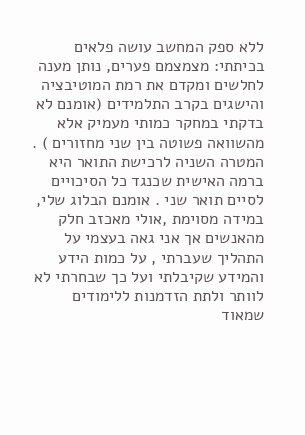ללא ספק המחשב עושה פלאים בכיתתי: מצמצמם פערים, נותן מענה לחלשים ומקדם את רמת המוטיבציה והישגים בקרב התלמידים (אומנם לא בדקתי במחקר כמותי מעמיק אלא מהשוואה פשוטה בין שני מחזורים ) . המטרה השניה לרכישת התואר היא ברמה האישית שכנגד כל הסיכויים לסיים תואר שני . אומנם הבלוג שלי, במידה מסוימת ,אולי מאכזב חלק מהאנשים אך אני גאה בעצמי על התהליך שעברתי , על כמות הידע והמידע שקיבלתי ועל כך שבחרתי לא לוותר ולתת הזדמנות ללימודים שמאוד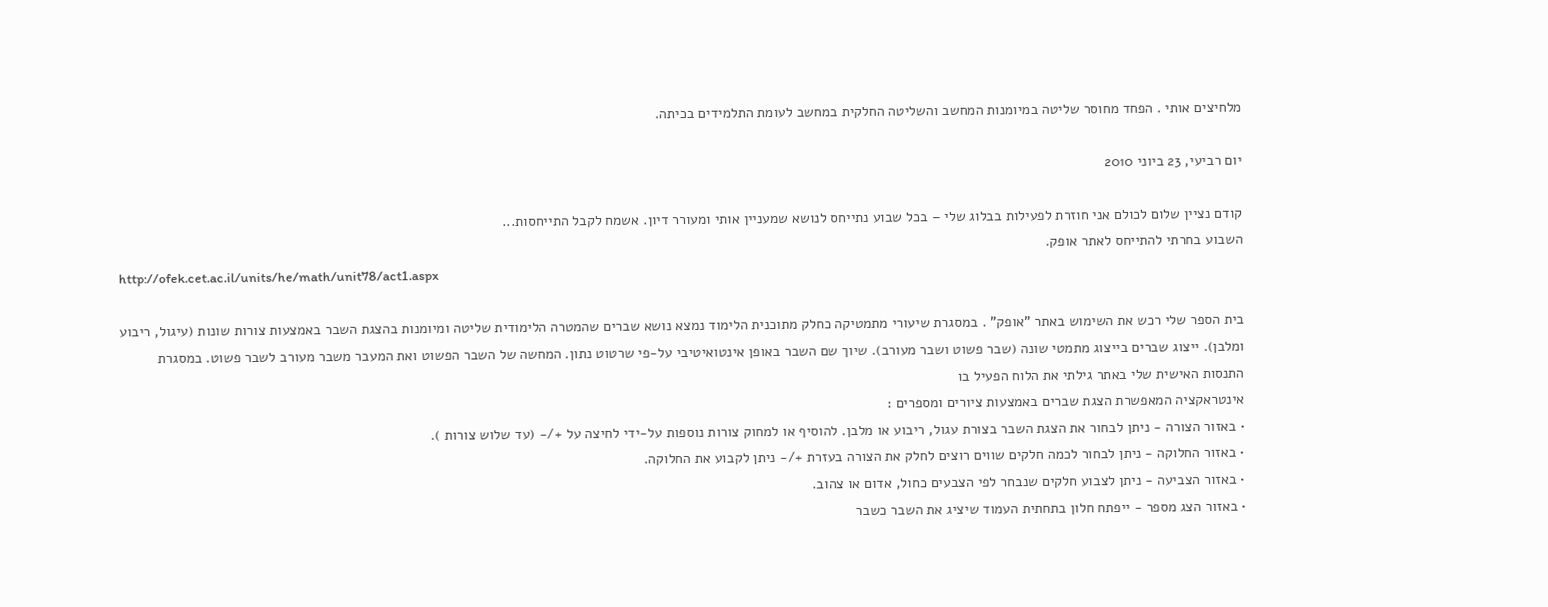מלחיצים אותי . הפחד מחוסר שליטה במיומנות המחשב והשליטה החלקית במחשב לעומת התלמידים בכיתה.

יום רביעי, 23 ביוני 2010

קודם נציין שלום לכולם אני חוזרת לפעילות בבלוג שלי – בכל שבוע נתייחס לנושא שמעניין אותי ומעורר דיון. אשמח לקבל התייחסות...
השבוע בחרתי להתייחס לאתר אופק.
http://ofek.cet.ac.il/units/he/math/unit78/act1.aspx

בית הספר שלי רכש את השימוש באתר "אופק" . במסגרת שיעורי מתמטיקה כחלק מתוכנית הלימוד נמצא נושא שברים שהמטרה הלימודית שליטה ומיומנות בהצגת השבר באמצעות צורות שונות (עיגול, ריבוע ומלבן). ייצוג שברים בייצוג מתמטי שונה (שבר פשוט ושבר מעורב). שיוך שם השבר באופן אינטואיטיבי על-פי שרטוט נתון. המחשה של השבר הפשוט ואת המעבר משבר מעורב לשבר פשוט. במסגרת התנסות האישית שלי באתר גילתי את הלוח הפעיל בו
אינטראקציה המאפשרת הצגת שברים באמצעות ציורים ומספרים :
• באזור הצורה - ניתן לבחור את הצגת השבר בצורת עגול, ריבוע או מלבן. להוסיף או למחוק צורות נוספות על-ידי לחיצה על +/- (עד שלוש צורות ).
• באזור החלוקה - ניתן לבחור לכמה חלקים שווים רוצים לחלק את הצורה בעזרת +/- ניתן לקבוע את החלוקה.
• באזור הצביעה - ניתן לצבוע חלקים שנבחר לפי הצבעים כחול, אדום או צהוב.
• באזור הצג מספר - ייפתח חלון בתחתית העמוד שיציג את השבר כשבר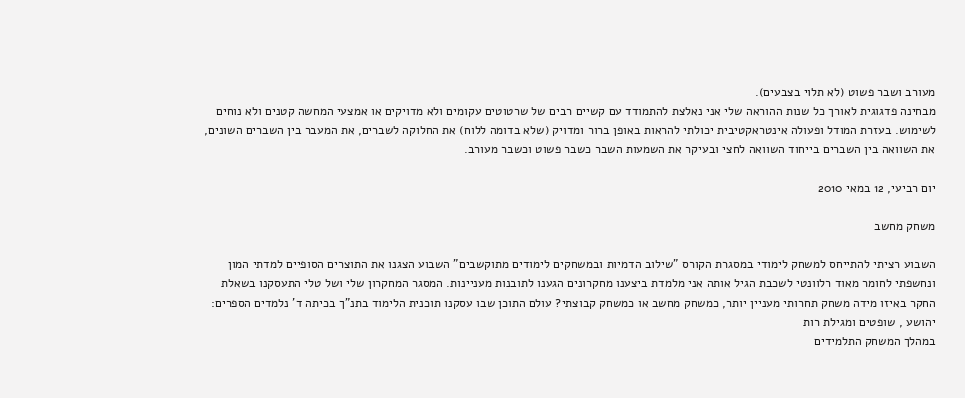מעורב ושבר פשוט (לא תלוי בצבעים).
מבחינה פדגוגית לאורך כל שנות ההוראה שלי אני נאלצת להתמודד עם קשיים רבים של שרטוטים עקומים ולא מדויקים או אמצעי המחשה קטנים ולא נוחים לשימוש. בעזרת המודל ופעולה אינטראקטיבית יכולתי להראות באופן ברור ומדויק (שלא בדומה ללוח) את החלוקה לשברים, את המעבר בין השברים השונים, את השוואה בין השברים בייחוד השוואה לחצי ובעיקר את השמעות השבר כשבר פשוט וכשבר מעורב.

יום רביעי, 12 במאי 2010

משחק מחשב

השבוע רציתי להתייחס למשחק לימודי במסגרת הקורס "שילוב הדמיות ובמשחקים לימודים מתוקשבים" השבוע הצגנו את התוצרים הסופיים למדתי המון ונחשפתי לחומר מאוד רלוונטי לשכבת הגיל אותה אני מלמדת ביצענו מחקרונים הגענו לתובנות מעניינות. המסגר המחקרון שלי ושל טלי התעסקנו בשאלת החקר באיזו מידה משחק תחרותי מעניין יותר, כמשחק מחשב או כמשחק קבוצתי? עולם התוכן שבו עסקנו תוכנית הלימוד בתנ"ך בכיתה ד' נלמדים הספרים: יהושע , שופטים ומגילת רות
במהלך המשחק התלמידים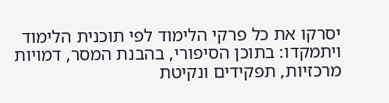יסרקו את כל פרקי הלימוד לפי תוכנית הלימוד ויתמקדו: בתוכן הסיפורי, בהבנת המסר, דמויות מרכזיות, תפקידים ונקיטת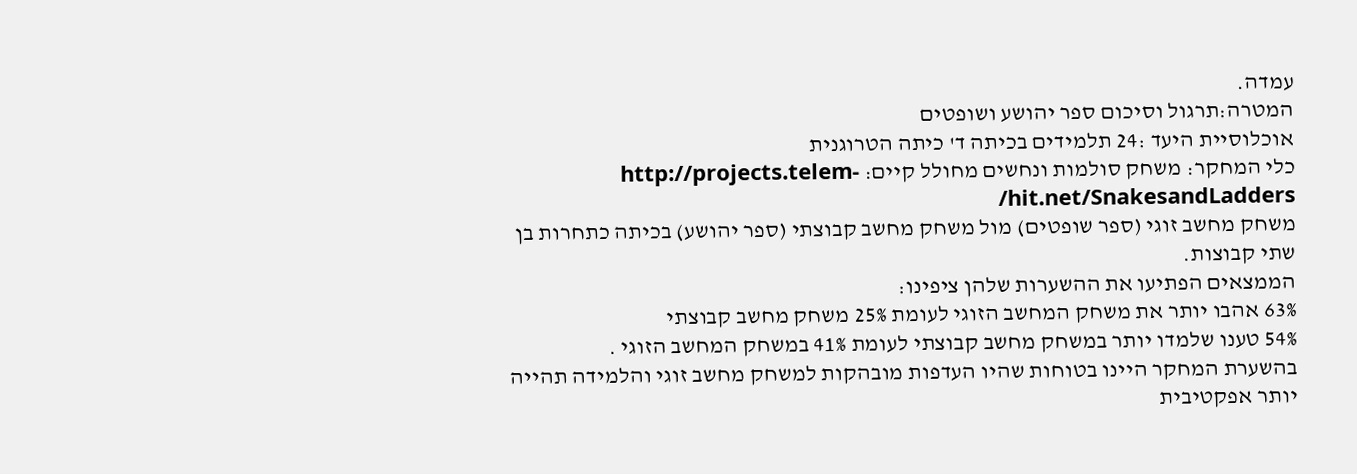עמדה.
המטרה:תרגול וסיכום ספר יהושע ושופטים
אוכלוסיית היעד :24 תלמידים בכיתה ד' כיתה הטרוגנית
כלי המחקר: משחק סולמות ונחשים מחולל קיים: http://projects.telem-hit.net/SnakesandLadders/
משחק מחשב זוגי (ספר שופטים) מול משחק מחשב קבוצתי (ספר יהושע) בכיתה כתחרות בן שתי קבוצות.
הממצאים הפתיעו את ההשערות שלהן ציפינו:
63% אהבו יותר את משחק המחשב הזוגי לעומת 25% משחק מחשב קבוצתי
54% טענו שלמדו יותר במשחק מחשב קבוצתי לעומת 41% במשחק המחשב הזוגי .
בהשערת המחקר היינו בטוחות שהיו העדפות מובהקות למשחק מחשב זוגי והלמידה תהייה יותר אפקטיבית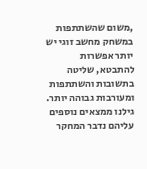,משום שהשתתפות במשחק מחשב זוגי יש יותר אפשרות להתבטא, שליטה בתשובות והשתתפות ומעורבות גבוהה יותר. גילנו ממצאים נוספים עליהם נדבר המחקר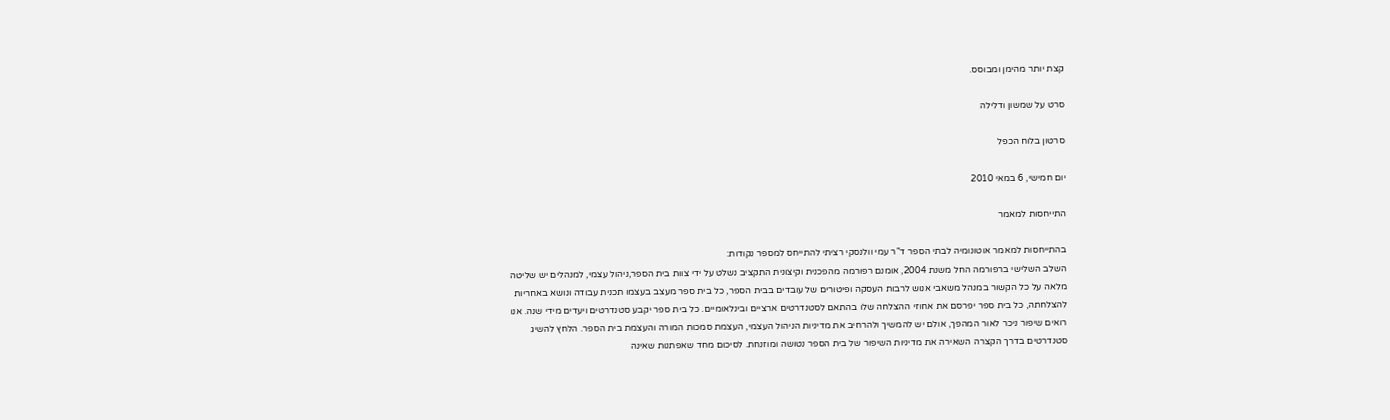קצת יותר מהימן ומבוסס.

סרט על שמשון ודלילה

סרטון בלוח הכפל

יום חמישי, 6 במאי 2010

התייחסות למאמר

בהתייחסות למאמר אוטונומיה לבתי הספר ד"ר עמי וולנסקי רציתי להתייחס למספר נקודות:
השלב השלישי ברפורמה החל משנת 2004, אומנם רפורמה מהפכנית וקיצונית התקציב נשלט על ידי צוות בית הספר,ניהול עצמי, למנהלים יש שליטה מלאה על כל הקשור במנהל משאבי אנוש לרבות העסקה ופיטורים של עובדים בבית הספר, כל בית ספר מעצב בעצמו תכנית עבודה ונושא באחריות להצלחתה, כל בית ספר יפרסם את אחוזי ההצלחה שלו בהתאם לסטנדרטים ארציים ובינלאומיים. כל בית ספר יקבע סטנדרטים ויעדים מידי שנה. אנו רואים שיפור ניכר לאור המהפך, אולם יש להמשיך ולהרחיב את מדיניות הניהול העצמי, העצמת סמכות המורה והעצמת בית הספר. הלחץ להשיג סטנדרטים בדרך הקצרה השאירה את מדיניות השיפור של בית הספר נטושה ומוזנחת. לסיכום מחד שאפתנות שאינה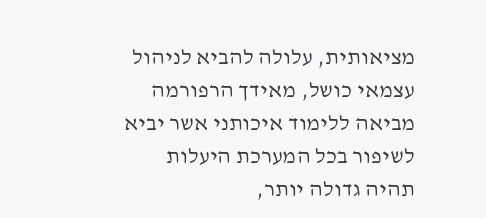מציאותית, עלולה להביא לניהול עצמאי כושל, מאידך הרפורמה מביאה ללימוד איכותני אשר יביא לשיפור בכל המערכת היעלות תהיה גדולה יותר,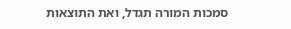סמכות המורה תגדל, ואת התוצאות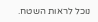נוכל לראות השטח.